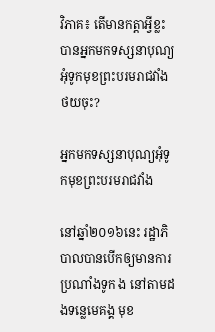វិភាគ៖ តើមានកត្តាអ្វីខ្លះ បានអ្នកមកទស្សនាបុណ្យអុំទូកមុខព្រះបរមរាជវាំងថយចុះ?

អ្នកមកទស្សនាបុណ្យអុំទូកមុខព្រះបរមរាជវាំង

នៅឆ្នាំ២០១៦នេះ រដ្ឋាភិបាលបានបើកឲ្យមានការប្រណាំងទូក ង នៅតាមដងទន្លេមេគង្គ មុខ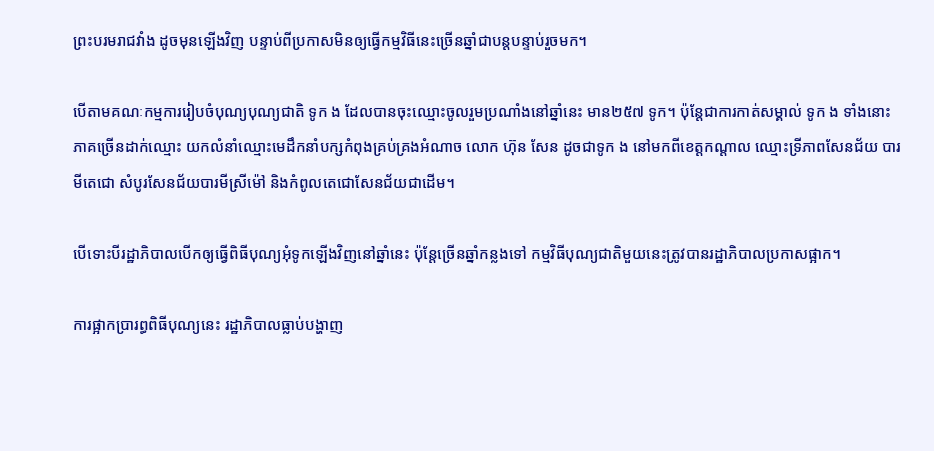ព្រះបរមរាជវាំង ដូចមុនឡើងវិញ បន្ទាប់ពីប្រកាសមិនឲ្យធ្វើកម្មវិធីនេះច្រើនឆ្នាំជាបន្តបន្ទាប់រួចមក។

បើតាមគណៈកម្មការរៀបចំបុណ្យបុណ្យជាតិ ទូក ង ដែលបានចុះឈ្មោះចូលរួមប្រណាំងនៅឆ្នាំនេះ មាន២៥៧ ទូក។ ប៉ុន្តែជាការកាត់សម្គាល់ ទូក ង ទាំងនោះ ភាគច្រើនដាក់ឈ្មោះ យកលំនាំឈ្មោះមេដឹកនាំបក្សកំពុងគ្រប់គ្រងអំណាច លោក ហ៊ុន សែន ដូចជាទូក ង នៅមកពីខេត្តកណ្តាល ឈ្មោះទ្រីភាពសែនជ័យ បារមីតេជោ សំបូរសែនជ័យបារមីស្រីម៉ៅ និងកំពូលតេជោសែនជ័យជាដើម។

បើទោះបីរដ្ឋាភិបាលបើកឲ្យធ្វើពិធីបុណ្យអុំទូកឡើងវិញនៅឆ្នាំនេះ ប៉ុន្តែច្រើនឆ្នាំកន្លងទៅ កម្មវិធីបុណ្យជាតិមួយនេះត្រូវបានរដ្ឋាភិបាលប្រកាសផ្អាក។

ការផ្អាកប្រារព្ធពិធីបុណ្យនេះ រដ្ឋាភិបាលធ្លាប់បង្ហាញ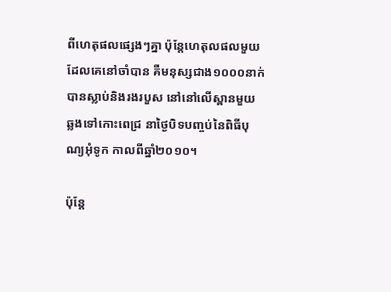ពីហេតុផលផ្សេងៗគ្នា ប៉ុន្តែហេតុលផលមួយដែលគេនៅចាំបាន គឺមនុស្សជាង១០០០នាក់ បានស្លាប់និងរងរបួស នៅនៅលើស្ពានមួយ ឆ្លងទៅកោះពេជ្រ នាថ្ងៃបិទបញ្ចប់នៃពិធីបុណ្យអុំទូក កាលពីឆ្នាំ២០១០។

ប៉ុន្តែ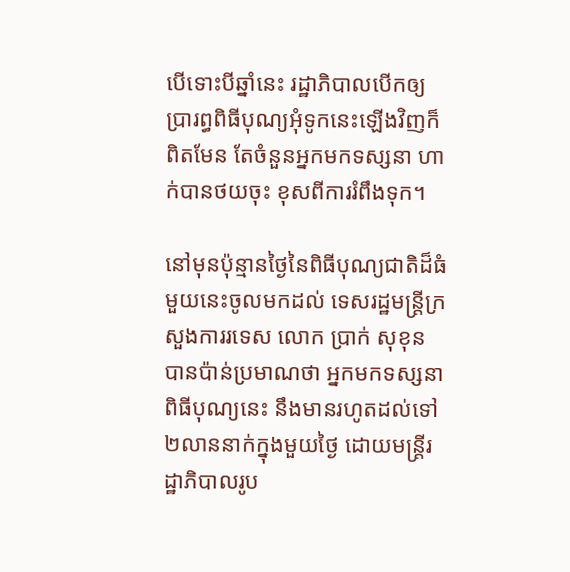បើទោះបីឆ្នាំនេះ រដ្ឋាភិបាលបើកឲ្យប្រារព្ធពិធីបុណ្យអុំទូកនេះឡើងវិញក៏ពិតមែន តែចំនួនអ្នកមកទស្សនា ហាក់បានថយចុះ ខុសពីការរំពឹងទុក។

នៅមុនប៉ុន្មានថ្ងៃនៃពិធីបុណ្យជាតិដ៏ធំមួយនេះចូលមកដល់ ទេសរដ្ឋមន្ត្រីក្រសួងការរទេស លោក ប្រាក់ សុខុន បានប៉ាន់ប្រមាណថា អ្នកមកទស្សនាពិធីបុណ្យនេះ នឹងមានរហូតដល់ទៅ២លាននាក់ក្នុងមួយថ្ងៃ ដោយមន្ត្រីរដ្ឋាភិបាលរូប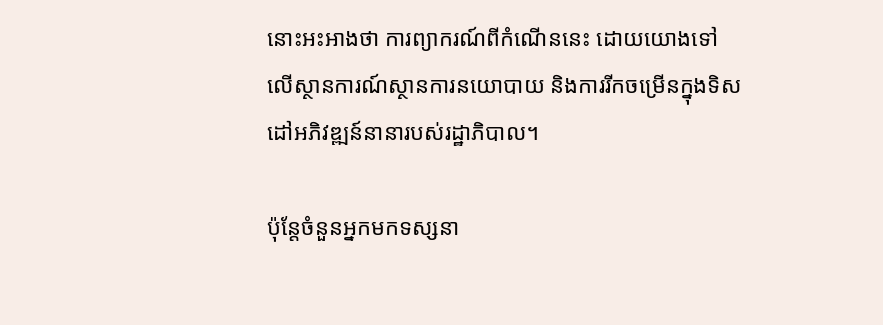នោះអះអាងថា ការព្យាករណ៍ពីកំណើននេះ ដោយយោងទៅលើស្ថានការណ៍ស្ថានការនយោបាយ និងការរីកចម្រើនក្នុងទិសដៅអភិវឌ្ឍន៍នានារបស់រដ្ឋាភិបាល។

ប៉ុន្តែចំនួនអ្នកមកទស្សនា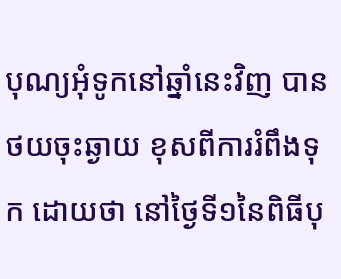បុណ្យអុំទូកនៅឆ្នាំនេះវិញ បានថយចុះឆ្ងាយ ខុសពីការរំពឹងទុក ដោយថា នៅថ្ងៃទី១នៃពិធីបុ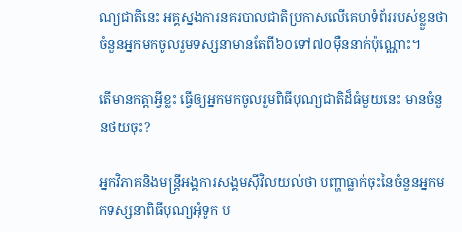ណ្យជាតិនេះ អគ្គស្នងការនគរបាលជាតិប្រកាសលើគេហទំព័ររបស់ខ្លួនថា ចំនួនអ្នកមកចូលរួមទស្សនាមានតែពី៦០ទៅ៧០ម៉ឺននាក់ប៉ុណ្ណោះ។

តើមានកត្តាអ្វីខ្លះ ធ្វើឲ្យអ្នកមកចូលរួមពិធីបុណ្យជាតិដ៏ធំមួយនេះ មានចំនួនថយចុះ?

អ្នកវិភាគនិងមន្ត្រីអង្គការសង្គមស៊ីវិលយល់ថា បញ្ហាធ្លាក់ចុះនៃចំនួនអ្នកមកទស្សនាពិធីបុណ្យអុំទូក ប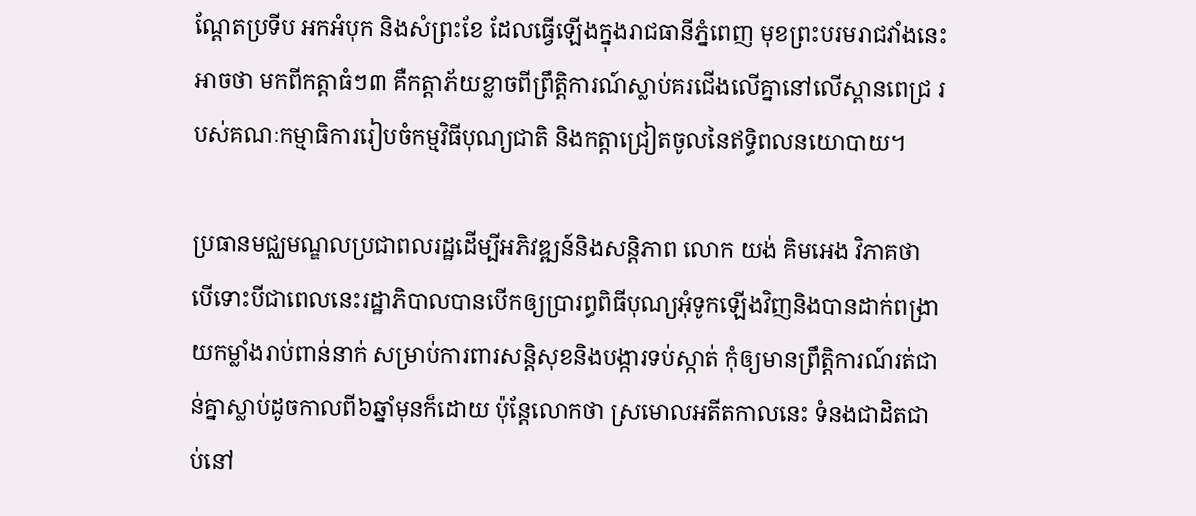ណ្តែតប្រទីប អកអំបុក និងសំព្រះខែ ដែលធ្វើឡើងក្នុងរាជធានីភ្នំពេញ មុខព្រះបរមរាជវាំងនេះ អាចថា មកពីកត្តាធំៗ៣ គឺកត្តាភ័យខ្លាចពីព្រឹត្តិការណ៍ស្លាប់គរជើងលើគ្នានៅលើស្ពានពេជ្រ របស់គណៈកម្មាធិការរៀបចំកម្មវិធីបុណ្យជាតិ និងកត្តាជ្រៀតចូលនៃឥទ្ធិពលនយោបាយ។

ប្រធានមជ្ឈមណ្ឌលប្រជាពលរដ្ឋដើម្បីអភិវឌ្ឍន៍និងសន្តិភាព លោក យង់ គិមអេង វិភាគថា បើទោះបីជាពេលនេះរដ្ឋាភិបាលបានបើកឲ្យប្រារព្ធពិធីបុណ្យអុំទូកឡើងវិញនិងបានដាក់ពង្រាយកម្លាំងរាប់ពាន់នាក់ សម្រាប់ការពារសន្តិសុខនិងបង្ការទប់ស្កាត់ កុំឲ្យមានព្រឹត្តិការណ៍រត់ជាន់គ្នាស្លាប់ដូចកាលពី៦ឆ្នាំមុនក៏ដោយ ប៉ុន្តែលោកថា ស្រមោលអតីតកាលនេះ ទំនងជាដិតជាប់នៅ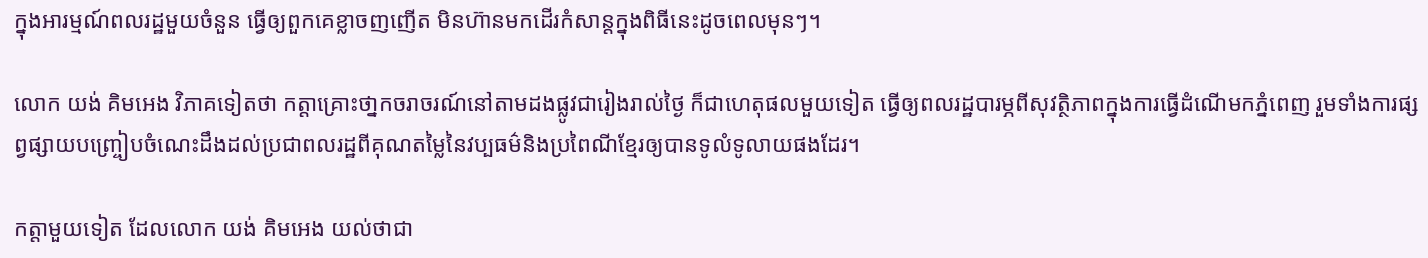ក្នុងអារម្មណ៍ពលរដ្ឋមួយចំនួន ធ្វើឲ្យពួកគេខ្លាចញញើត មិនហ៊ានមកដើរកំសាន្តក្នុងពិធីនេះដូចពេលមុនៗ។

លោក យង់ គិមអេង វិភាគទៀតថា កត្តាគ្រោះថា្នកចរាចរណ៍នៅតាមដងផ្លូវជារៀងរាល់ថ្ងៃ ក៏ជាហេតុផលមួយទៀត ធ្វើឲ្យពលរដ្ឋបារម្ភពីសុវត្ថិភាពក្នុងការធ្វើដំណើមកភ្នំពេញ រួមទាំងការផ្សព្វផ្សាយបញ្រ្ចៀបចំណេះដឹងដល់ប្រជាពលរដ្ឋពីគុណតម្លៃនៃវប្បធម៌និងប្រពៃណីខ្មែរឲ្យបានទូលំទូលាយផងដែរ។

កត្តាមួយទៀត ដែលលោក យង់ គិមអេង យល់ថាជា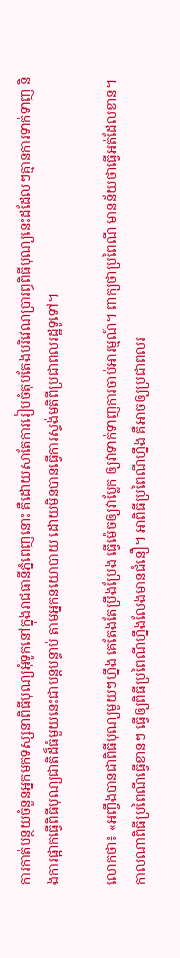ការកាត់បន្ថយចំនួនអ្នកមកទស្សនាពិធីបុណ្យអុំទូកនៅក្នុងរាជធានីភ្នំពេញនោះ គឺដោយសាតែការរៀបចំតុបតែងបរិវេណប្រារព្ធពិធីបុណ្យនេះដដែលៗគ្មានការទាក់ទាញ និងការផ្អាកធ្វើពិធីបុណ្យជាតិដ៏ធំមួយនេះជាបន្តបន្ទាប់ តាមអ្នកនយោបាយ ដោយមិនបានធ្វើការស្ទង់មតិពីប្រជាពលរដ្ឋទូទៅ។

លោកថា៖ «អញ្ចឹងបានជាពិធីបុណ្យមួយៗហ្នឹង គេតែងតែប្រឹងប្រែង ធ្វើម៉េចឲ្យវាប្លែក ឲ្យវាទាក់ទាញការចាប់អារម្មណ៍។ ពាក្យថាប្រពៃណី មានន័យថាធ្វើអត់ដែលខាន។ កាលណាពិធីប្រពៃណីធ្វើខានៗ ធ្វើឲ្យពិធីប្រពៃណីហ្នឹងលែងមានជំនឿ។ អាពិធីប្រពៃណីហ្នឹង គឺអាចឲ្យប្រជាពលរ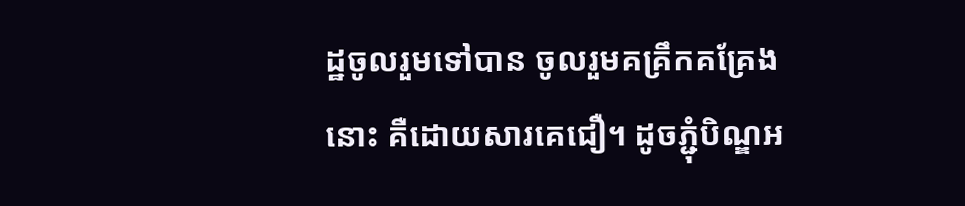ដ្ឋចូលរួមទៅបាន ចូលរួមគគ្រឹកគគ្រែងនោះ គឺដោយសារគេជឿ។ ដូចភ្ជុំបិណ្ឌអ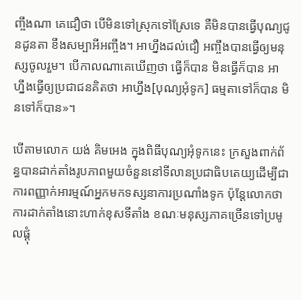ញ្ចឹងណា គេជឿថា បើមិនទៅស្រុកទៅស្រែទេ គឺមិនបានធ្វើបុណ្យជូនដូនតា ខឹងសម្បាអីអញ្ចឹង។ អាហ្នឹងដល់ជឿ អញ្ចឹងបានធ្វើឲ្យមនុស្សចូលរួម។ បើកាលណាគេឃើញថា ធ្វើក៏បាន មិនធ្វើក៏បាន អាហ្នឹងធ្វើឲ្យប្រជាជនគិតថា អាហ្នឹង[បុណ្យអុំទូក] ធម្មតាទៅក៏បាន មិនទៅក៏បាន»។

បើតាមលោក យង់ គិមអេង ក្នុងពិធីបុណ្យអុំទូកនេះ ក្រសួងពាក់ព័ន្ធបានដាក់តាំងរូបភាពមួយចំនួននៅទីលានប្រជាធិបតេយ្យដើម្បីជាការពញ្ញាក់អារម្មណ៍អ្នកមកទស្សនាការប្រណាំងទូក ប៉ុន្តែលោកថា ការដាក់តាំងនោះហាក់ខុសទីតាំង ខណៈមនុស្សភាគច្រើនទៅប្រមូលផ្តុំ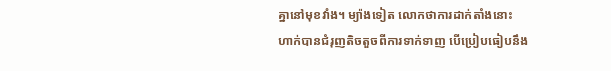គ្នានៅមុខវាំង។ ម្យ៉ាងទៀត លោកថាការដាក់តាំងនោះ ហាក់បានជំរុញតិចតួចពីការទាក់ទាញ បើប្រៀបធៀបនឹង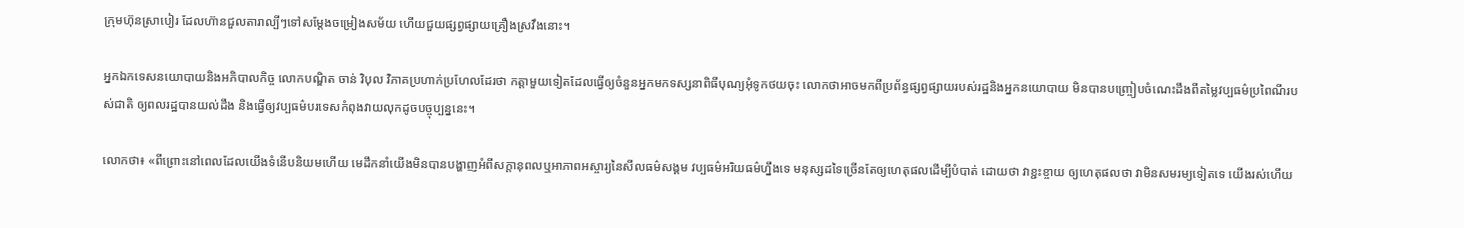ក្រុមហ៊ុនស្រាបៀរ ដែលហ៊ានជួលតារាល្បីៗទៅសម្តែងចម្រៀងសម័យ ហើយជួយផ្សព្វផ្សាយគ្រឿងស្រវឹងនោះ។

អ្នកឯកទេសនយោបាយនិងអភិបាលកិច្ច លោកបណ្ឌិត ចាន់ វិបុល វិភាគប្រហាក់ប្រហែលដែរថា កត្តាមួយទៀតដែលធ្វើឲ្យចំនួនអ្នកមកទស្សនាពិធីបុណ្យអុំទូកថយចុះ លោកថាអាចមកពីប្រព័ន្ធផ្សព្វផ្សាយរបស់រដ្ឋនិងអ្នកនយោបាយ មិនបានបញ្រ្ចៀបចំណេះដឹងពីតម្លៃវប្បធម៌ប្រពៃណីរបស់ជាតិ ឲ្យពលរដ្ឋបានយល់ដឹង និងធ្វើឲ្យវប្បធម៌បរទេសកំពុងវាយលុកដូចបច្ចុប្បន្ននេះ។

លោកថា៖ «ពីព្រោះនៅពេលដែលយើងទំនើបនិយមហើយ មេដឹកនាំយើងមិនបានបង្ហាញអំពីសក្តានុពលឬអាភាពអស្ចារ្យនៃសីលធម៌សង្គម វប្បធម៌អរិយធម៌ហ្នឹងទេ មនុស្សដទៃច្រើនតែឲ្យហេតុផលដើម្បីបំបាត់ ដោយថា វាខ្ជះខ្ចាយ ឲ្យហេតុផលថា វាមិនសមរម្យទៀតទេ យើងរស់ហើយ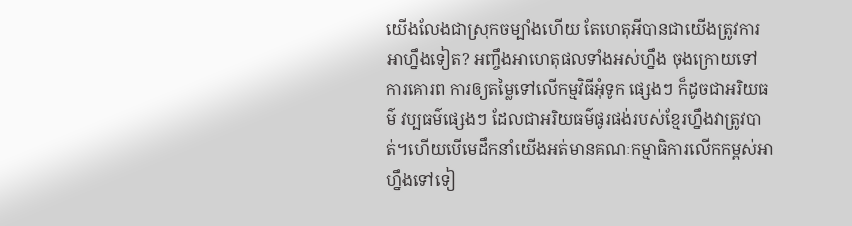យើងលែងជាស្រុកចម្បាំងហើយ តែហេតុអីបានជាយើងត្រូវការអាហ្នឹងទៀត? អញ្ចឹងអាហេតុផលទាំងអស់ហ្នឹង ចុងក្រោយទៅ ការគោរព ការឲ្យតម្លៃទៅលើកម្មវិធីអុំទូក ផ្សេងៗ ក៏ដូចជាអរិយធម៌ វប្បធម៌ផ្សេងៗ ដែលជាអរិយធម៌ផូរផង់របស់ខ្មែរហ្នឹងវាត្រូវបាត់។ហើយបើមេដឹកនាំយើងអត់មានគណៈកម្មាធិការលើកកម្ពស់អាហ្នឹងទៅទៀ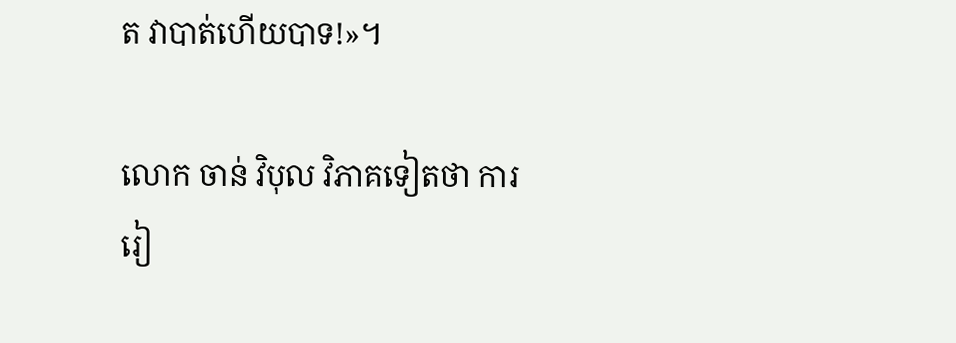ត វាបាត់ហើយបាទ!»។

លោក ចាន់ វិបុល វិភាគទៀតថា ការរៀ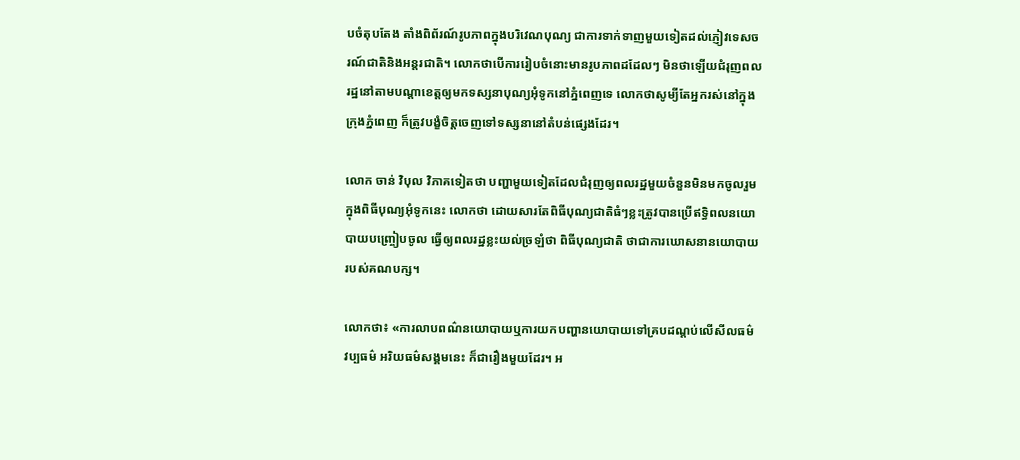បចំតុបតែង តាំងពិព័រណ៍រូបភាពក្នុងបរិវេណបុណ្យ ជាការទាក់ទាញមួយទៀតដល់ភ្ញៀវទេសចរណ៍ជាតិនិងអន្តរជាតិ។ លោកថាបើការរៀបចំនោះមានរូបភាពដដែលៗ មិនថាឡើយជំរុញពលរដ្ឋនៅតាមបណ្តាខេត្តឲ្យមកទស្សនាបុណ្យអុំទូកនៅភ្នំពេញទេ លោកថាសូម្យីតែអ្នករស់នៅក្នុងក្រុងភ្នំពេញ ក៏ត្រូវបង្ខំចិត្តចេញទៅទស្សនានៅតំបន់ផ្សេងដែរ។

លោក ចាន់ វិបុល វិភាគទៀតថា បញ្ហាមួយទៀតដែលជំរុញឲ្យពលរដ្ឋមួយចំនួនមិនមកចូលរួមក្នុងពិធីបុណ្យអុំទូកនេះ លោកថា ដោយសារតែពិធីបុណ្យជាតិធំៗខ្លះត្រូវបានប្រើឥទ្ធិពលនយោបាយបញ្រ្ចៀបចូល ធ្វើឲ្យពលរដ្ឋខ្លះយល់ច្រឡំថា ពិធីបុណ្យជាតិ ថាជាការឃោសនានយោបាយរបស់គណបក្ស។

លោកថា៖ «ការលាបពណ៌នយោបាយឬការយកបញ្ហានយោបាយទៅគ្របដណ្តប់លើសីលធម៌ វប្បធម៌ អរិយធម៌សង្គមនេះ ក៏ជារឿងមួយដែរ។ អ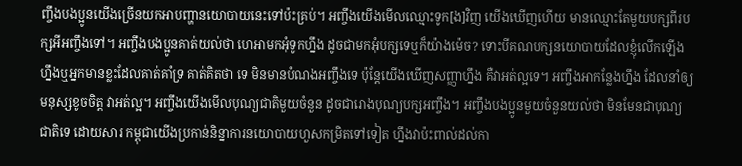ញ្ចឹងបងប្អូនយើងច្រើនយកអាបញ្ហានយោបាយនេះទៅប៉ះគ្រប់។ អញ្ចឹងយើងមើលឈ្មោះទូក[ង]វិញ យើងឃើញហើយ មានឈ្មោះតែមួយបក្សពីរបក្សអីអញ្ចឹងទៅ។ អញ្ចឹងបងប្អូនគាត់យល់ថា ហេអាមកអុំទូកហ្នឹង ដូចជាមកអុំបក្សទេឬក៏យ៉ាងម៉េច? ទោះបីគណបក្សនយោបាយដែលខ្ញុំលើកឡើងហ្នឹងឬអ្នកមានខ្លះដែលគាត់គាំទ្រ គាត់គិតថា ទេ មិនមានបំណងអញ្ចឹងទេ ប៉ុន្តែយើងឃើញសញ្ញាហ្នឹង គឺវាអត់ល្អទេ។ អញ្ចឹងអាកន្លែងហ្នឹង ដែលនាំឲ្យមនុស្សខូចចិត្ត វាអត់ល្អ។ អញ្ចឹងយើងមើលបុណ្យជាតិមួយចំនួន ដូចជារោងបុណ្យបក្សអញ្ចឹង។ អញ្ចឹងបងប្អូនមួយចំនួនយល់ថា មិនមែនជាបុណ្យជាតិទេ ដោយសារ កម្ពុជាយើងប្រកាន់និន្នាការនយោបាយហួសកម្រិតទៅទៀត ហ្នឹងវាប៉ះពាល់ដល់កា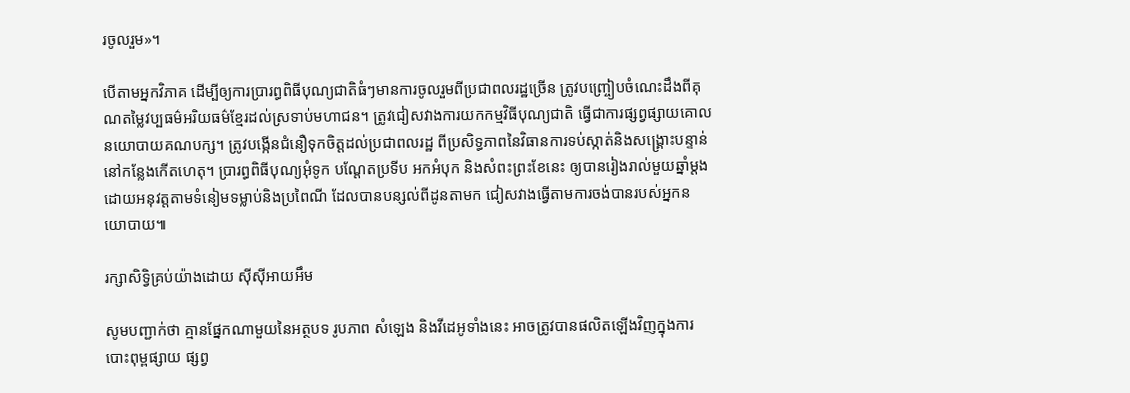រចូលរួម»។

បើតាមអ្នកវិភាគ ដើម្បីឲ្យការប្រារព្ធពិធីបុណ្យជាតិធំៗមានការចូលរួមពីប្រជាពលរដ្ឋច្រើន ត្រូវបញ្រ្ចៀបចំណេះដឹងពីគុណតម្លៃវប្បធម៌អរិយធម៌ខ្មែរដល់ស្រទាប់មហាជន។ ត្រូវជៀសវាងការយកកម្មវិធីបុណ្យជាតិ ធ្វើជាការផ្សព្វផ្សាយគោលនយោបាយគណបក្ស។ ត្រូវបង្កើនជំនឿទុកចិត្តដល់ប្រជាពលរដ្ឋ ពីប្រសិទ្ធភាពនៃវិធានការទប់ស្កាត់និងសង្គ្រោះបន្ទាន់នៅកន្លែងកើតហេតុ។ ប្រារព្ធពិធីបុណ្យអុំទូក បណ្តែតប្រទីប អកអំបុក និងសំពះព្រះខែនេះ ឲ្យបានរៀងរាល់មួយឆ្នាំម្តង ដោយអនុវត្តតាមទំនៀមទម្លាប់និងប្រពៃណី ដែលបានបន្សល់ពីដូនតាមក ជៀសវាងធ្វើតាមការចង់បានរបស់អ្នកនយោបាយ៕

រក្សាសិទ្វិគ្រប់យ៉ាងដោយ ស៊ីស៊ីអាយអឹម

សូមបញ្ជាក់ថា គ្មានផ្នែកណាមួយនៃអត្ថបទ រូបភាព សំឡេង និងវីដេអូទាំងនេះ អាចត្រូវបានផលិតឡើងវិញក្នុងការបោះពុម្ពផ្សាយ ផ្សព្វ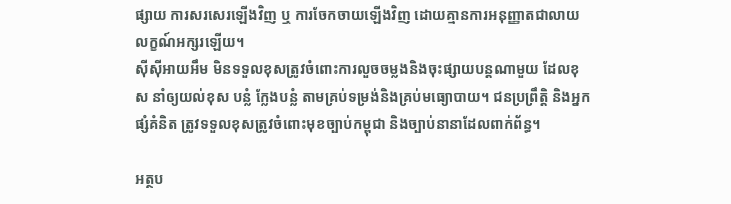ផ្សាយ ការសរសេរឡើងវិញ ឬ ការចែកចាយឡើងវិញ ដោយគ្មានការអនុញ្ញាតជាលាយលក្ខណ៍អក្សរឡើយ។
ស៊ីស៊ីអាយអឹម មិនទទួលខុសត្រូវចំពោះការលួចចម្លងនិងចុះផ្សាយបន្តណាមួយ ដែលខុស នាំឲ្យយល់ខុស បន្លំ ក្លែងបន្លំ តាមគ្រប់ទម្រង់និងគ្រប់មធ្យោបាយ។ ជនប្រព្រឹត្តិ និងអ្នកផ្សំគំនិត ត្រូវទទួលខុសត្រូវចំពោះមុខច្បាប់កម្ពុជា និងច្បាប់នានាដែលពាក់ព័ន្ធ។

អត្ថប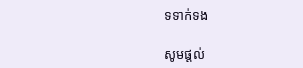ទទាក់ទង

សូមផ្ដល់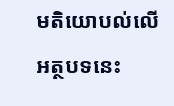មតិយោបល់លើអត្ថបទនេះ